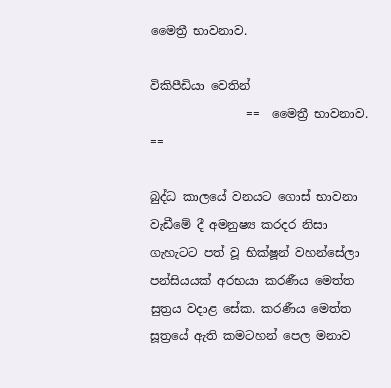මෛත්‍රී භාවනාව.

විකිපීඩියා වෙතින්
                ==  මෛත්‍රී භාවනාව. ==

බුද්ධ කාලයේ වනයට ගොස් භාවනා වැඩීමේ දී අමනුෂ්‍ය කරදර නිසා ගැහැටට පත් වූ භික්ෂූන් වහන්සේලා පන්සියයක් අරභයා කරණීය මෙත්ත සුත්‍රය වදාළ සේක. කරණීය මෙත්ත සූත්‍රයේ ඇති කමටහන් පෙල මනාව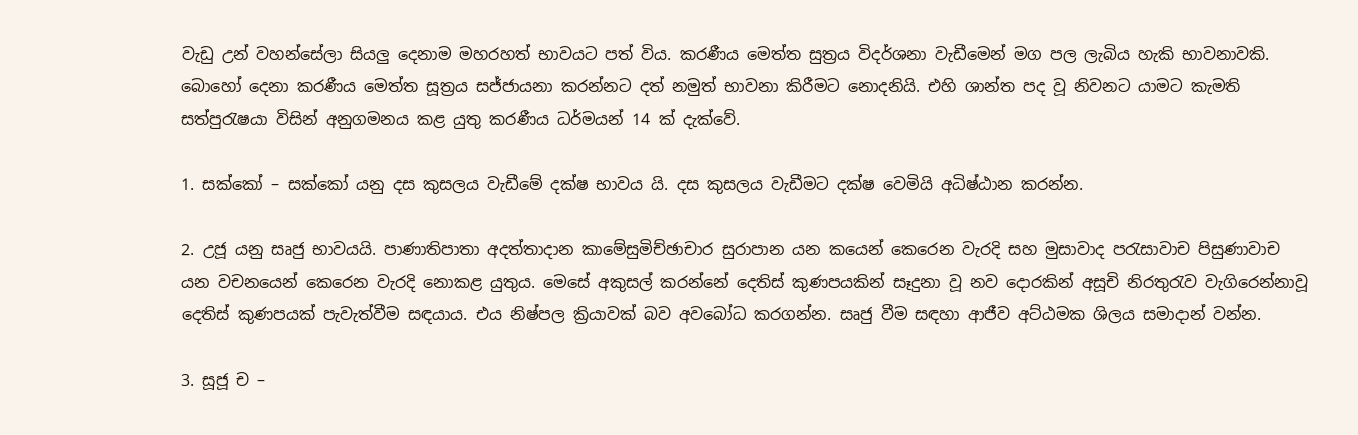වැඩු උන් වහන්සේලා සියලු දෙනාම මහරහත් භාවයට පත් විය. කරණීය මෙත්ත සුත්‍රය විදර්ශනා වැඩීමෙන් මග පල ලැබිය හැකි භාවනාවකි. බොහෝ දෙනා කරණීය මෙත්ත සූත්‍රය සජ්ජායනා කරන්නට දත් නමුත් භාවනා කිරීමට නොදනියි. එහි ශාන්ත පද වූ නිවනට යාමට කැමති සත්පුරැෂයා විසින් අනුගමනය කළ යුතු කරණීය ධර්මයන් 14 ක් දැක්වේ.

1. සක්කෝ – සක්කෝ යනු දස කුසලය වැඩීමේ දක්ෂ භාවය යි. දස කුසලය වැඩීමට දක්ෂ වෙමියි අධිෂ්ඨාන කරන්න.

2. උජූ යනු සෘජු භාවයයි. පාණාතිපාතා අදත්තාදාන කාමේසුමිච්ඡාචාර සුරාපාන යන කයෙන් කෙරෙන වැරදි සහ මුසාවාද පරැසාවාච පිසුණාවාච යන වචනයෙන් කෙරෙන වැරදි නොකළ යුතුය. මෙසේ අකුසල් කරන්නේ දෙතිස් කුණපයකින් සෑදුනා වූ නව දොරකින් අසූචි නිරතුරැව වැගිරෙන්නාවූ දෙතිස් කුණපයක් පැවැත්වීම සඳයාය. එය නිෂ්පල ක්‍රියාවක් බව අවබෝධ කරගන්න. සෘජු වීම ස‍ඳහා ආජීව අට්ඨමක ශිලය සමාදාන් වන්න.

3. සූජූ ච –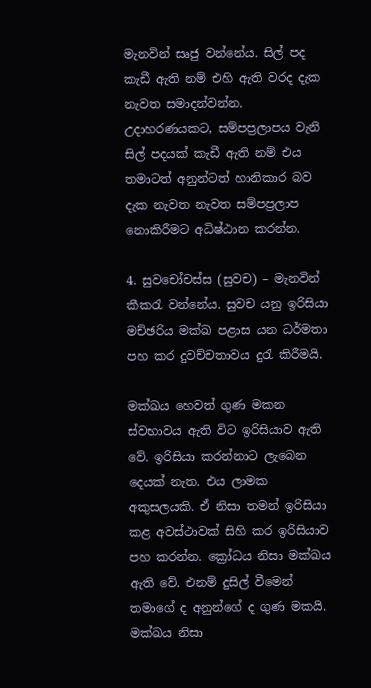මැනවින් සෘජු වන්නේය. සිල් පද කැඩී ඇති නම් එහි ඇති වරද දැක නැවත සමාදන්වන්න. උදාහරණයකට, සම්පප්‍රලාපය වැනි සිල් පදයක් කැඩී ඇති නම් එය තමාටත් අනුන්ටත් හානිකාර බව දැක නැවත නැවත සම්පප්‍රලාප නොකිරීමට අධිෂ්ඨාන කරන්න.

4. සුවචෝචස්ස (සුවච) – මැනවින් කීකරැ වන්නේය. සුවච යනු ඉරිසියා මච්ඡරිය මක්ඛ පළාස යන ධර්මතා පහ කර දුවච්චතාවය දුරැ කිරීමයි.

මක්ඛය හෙවත් ගුණ මකන ස්වභාවය ඇති විට ඉරිසියාව ඇති වේ. ඉරිසියා කරන්නාට ලැබෙන දෙයක් නැත. එය ලාමක අකුසලයකි. ඒ නිසා තමන් ඉරිසියා කළ අවස්ථාවක් සිහි කර ඉරිසියාව පහ කරන්න. ක්‍රෝධය නිසා මක්ඛය ඇති වේ. එනම් දුසිල් වීමෙන් තමාගේ ද අනුන්ගේ ද ගුණ මකයි. මක්ඛය නිසා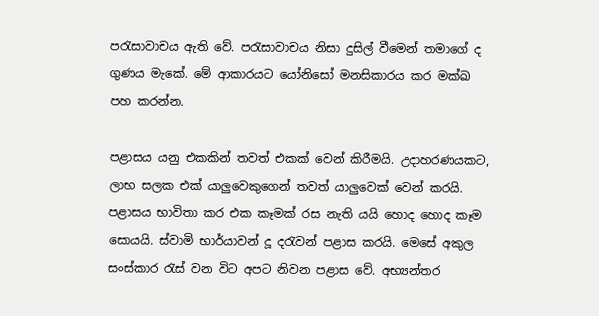පරැසාවාචය ඇති වේ. පරැසාවාචය නිසා දුසිල් වීමෙන් තමාගේ ද ගුණය මැකේ. මේ ආකාරයට යෝනිසෝ මනසිකාරය කර මක්ඛ පහ කරන්න.

පළාසය යනු එකකින් තවත් එකක් වෙන් කිරීමයි. උදාහරණයකට, ලාභ සලක එක් යාලුවෙකුගෙන් තවත් යාලුවෙක් වෙන් කරයි. පළාසය භාවිතා කර එක කෑමක් රස නැති යයි හොද හොද කෑම සොයයි. ස්වාමි භාර්යාවන් දූ දරැවන් පළාස කරයි. මෙසේ අකුල සංස්කාර රැස් වන විට අපට නිවන පළාස වේ. අභ්‍යන්තර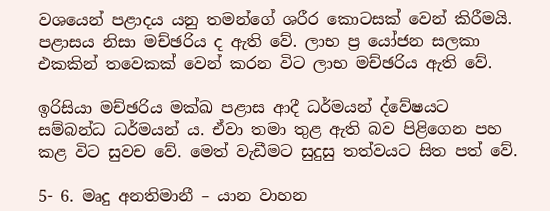වශයෙන් පළාදය යනු තමන්ගේ ශරීර කොටසක් වෙන් කිරීමයි. පළාසය නිසා මච්ඡරිය ද ඇති වේ. ලාභ ප්‍ර යෝජන සලකා එකකින් තවෙකක් වෙන් කරන විට ලාභ මච්ඡරිය ඇති වේ.

ඉරිසියා මච්ඡරිය මක්ඛ පළාස ආදී ධර්මයන් ද්වේෂයට සම්බන්ධ ධර්මයන් ය. ඒවා තමා තුළ ඇති බව පිළිගෙන පහ කළ විට සුවච වේ. මෙත් වැඩීමට සුදුසු තත්වයට සිත පත් වේ.

5- 6. මෘදු අනතිමානී – යාන වාහන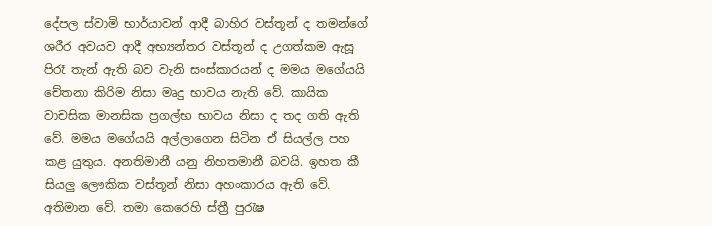දේපල ස්වාමි භාර්යාවන් ආදී බාහිර වස්තූන් ද තමන්ගේ ශරීර අවයව ආදී අභ්‍යන්තර වස්තූන් ද උගත්කම ඇසූ පිරෑ තැන් ඇති බව වැනි සංස්කාරයන් ද මමය මගේයයි චේතනා කිරිම නිසා මෘදු භාවය නැති වේ. කායික වාචසික මානසික ප්‍රගල්භ භාවය නිසා ද තද ගති ඇති වේ. මමය මගේයයි අල්ලාගෙන සිටින ඒ සියල්ල පහ කළ යුතුය. අනතිමානී යනු නිහතමානී බවයි. ඉහත කී සියලු ලෞකික වස්තූන් නිසා අහංකාරය ඇති වේ. අතිමාන වේ. තමා කෙරෙහි ස්ත්‍රී පුරැෂ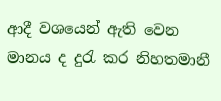ආදී වශයෙන් ඇති වෙන මානය ද දුරැ කර නිහතමානී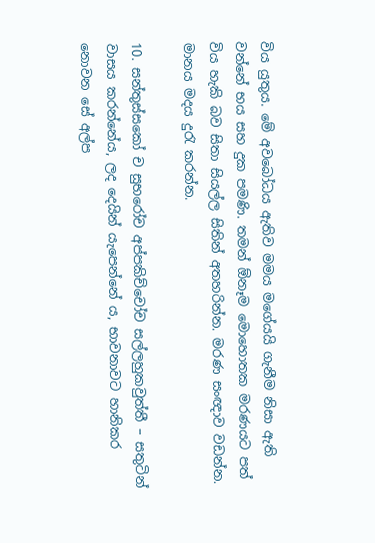විය යුතුය. මේ අවබෝධය ඇතිව මමය මගේයයි ගැනීම නිසා ඇති වන්නේ භය සහ දුක පමණි. තමන් ඕනෑම මොහොතක මරණයට පත් විය හැකි බව සිතා සියල්ල සිතින් අතහරින්න. මරණ සංඥාව වඩන්න. මානය මදය දුරැ කරන්න.

10. සන්තුස්සකෝ ච සුභරෝච අප්පකිච්චෝච සල්ලහුකවුත්තී – සතුටින් වාසය කරන්නේය, ලද දෙයින් යැපෙන්නේ ය, භාවනාවට හානිකර නොවන සේ අල්ප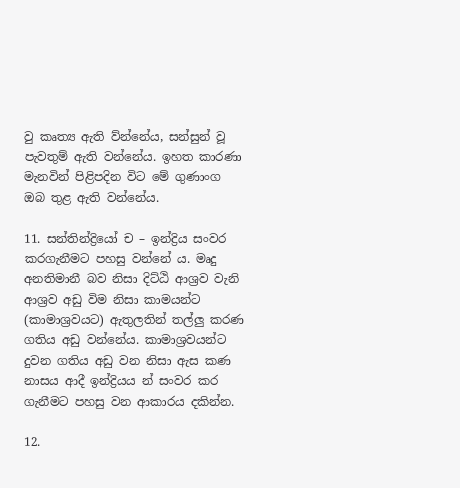වු කෘත්‍ය ඇති ව්න්නේය, සන්සුන් වූ පැවතුම් ඇති වන්නේය. ඉහත කාරණා මැනවින් පිළිපදින විට මේ ගුණාංග ඔබ තුළ ඇති වන්නේය.

11. සන්තින්ද්‍රියෝ ච – ඉන්ද්‍රිය සංවර කරගැනීමට පහසු වන්නේ ය. මෘදු අනතිමානී බව නිසා දිට්ඨි ආශ්‍රව වැනි ආශ්‍රව අඩු විම නිසා කාමයන්ට (කාමාශ්‍රවයට) ඇතුලතින් තල්ලු කරණ ගතිය අඩු වන්නේය. කාමාශ්‍රවයන්ට දුවන ගතිය අඩු වන නිසා ඇස කණ නාසය ආදී ඉන්ද්‍රියය න් සංවර කර ගැනීමට පහසු වන ආකාරය දකින්න.

12.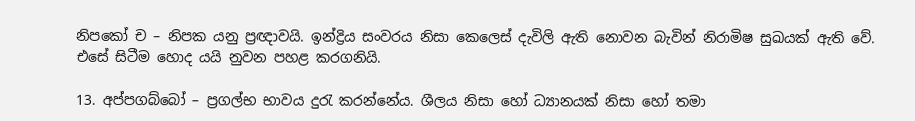නිපකෝ ච – නිපක යනු ප්‍රඥාවයි. ඉන්ද්‍රිය සංවරය නිසා කෙලෙස් දැවිලි ඇති නොවන බැවින් නිරාමිෂ සුඛයක් ඇති වේ. එසේ සිටීම හොද යයි නුවන පහළ කරගනියි.

13. අප්පගබ්බෝ – ප්‍රගල්භ භාවය දුරැ කරන්නේය. ශීලය නිසා හෝ ධ්‍යානයක් නිසා හෝ තමා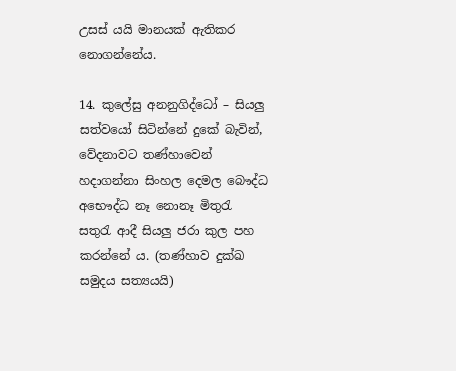උසස් යයි මානයක් ඇතිකර නොගන්නේය.

14. කුලේසු අනනුගිද්ධෝ – සියලු සත්වයෝ සිටින්නේ දුකේ බැවින්, වේදනාවට තණ්හාවෙන් හදාගන්නා සිංහල දෙමල බෞද්ධ අභෞද්ධ නෑ නොනෑ මිතුරැ සතුරැ ආදී සියලු ජරා කුල පහ කරන්නේ ය. (තණ්හාව දුක්ඛ සමුදය සත්‍යයයි)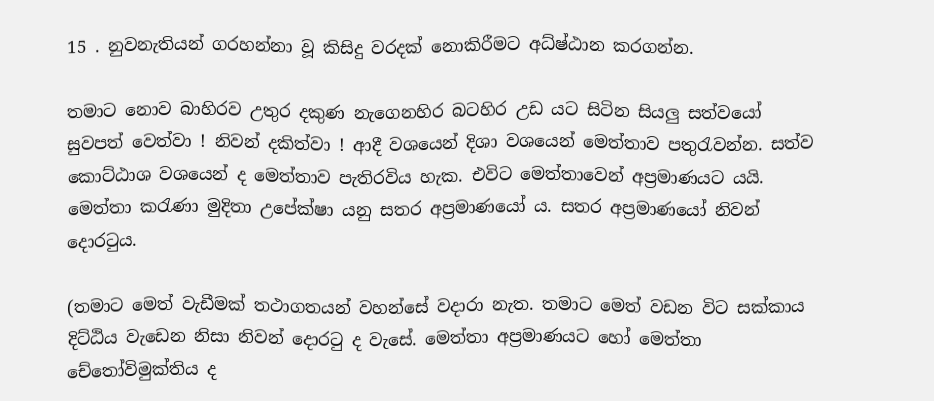15 . නුවනැතියන් ගරහන්නා වූ කිසිදු වරදක් නොකිරීමට අධ්ෂ්ඨාන කරගන්න.

තමාට නොව බාහිරව උතුර දකුණ නැගෙනහිර බටහිර උඩ යට සිටින සියලු සත්වයෝ සුවපත් වෙත්වා ! නිවන් දකිත්වා ! ආදී වශයෙන් දිශා වශයෙන් මෙත්තාව පතුරැවන්න. සත්ව කොට්ඨාශ වශයෙන් ද මෙත්තාව පැතිරවිය හැක. එවිට මෙත්තාවෙන් අප්‍රමාණයට යයි. මෙත්තා කරැණා මුදිතා උපේක්ෂා යනු සතර අප්‍රමාණයෝ ය. සතර අප්‍රමාණයෝ නිවන් දොරටුය.

(තමාට මෙත් වැඩීමක් තථාගතයන් වහන්සේ වදාරා නැත. තමාට මෙත් වඩන විට සක්කාය දිට්ඨිය වැඩෙන නිසා නිවන් දොරටු ද වැසේ. මෙත්තා අප්‍රමාණයට හෝ මෙත්තා චේතෝවිමුක්තිය ද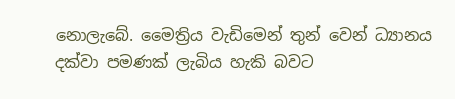නොලැබේ. මෛත්‍රිය වැඩිමෙන් තුන් වෙන් ධ්‍යානය දක්වා පමණක් ලැබිය හැකි බවට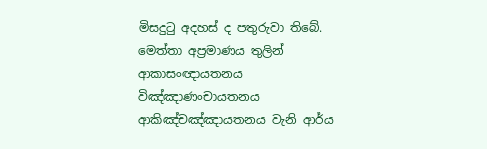මිසදුටු අදහස් ද පතුරුවා තිබේ. මෙත්තා අප්‍රමාණය තුලින් ආකාසංඥායතනය විඤ්ඤාණංචායතනය ආකිඤ්චඤ්ඤායතනය වැනි ආර්ය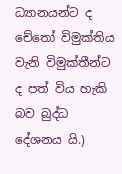ධ්‍යානයන්ට ද චේතෝ විමුක්තිය වැනි විමුක්තීන්ට ද පත් විය හැකි බව බුද්ධ දේශනය යි.)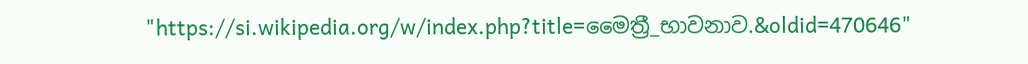"https://si.wikipedia.org/w/index.php?title=මෛත්‍රී_භාවනාව.&oldid=470646"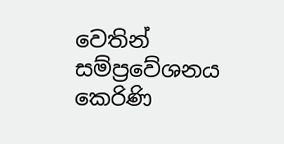වෙතින් සම්ප්‍රවේශනය කෙරිණි